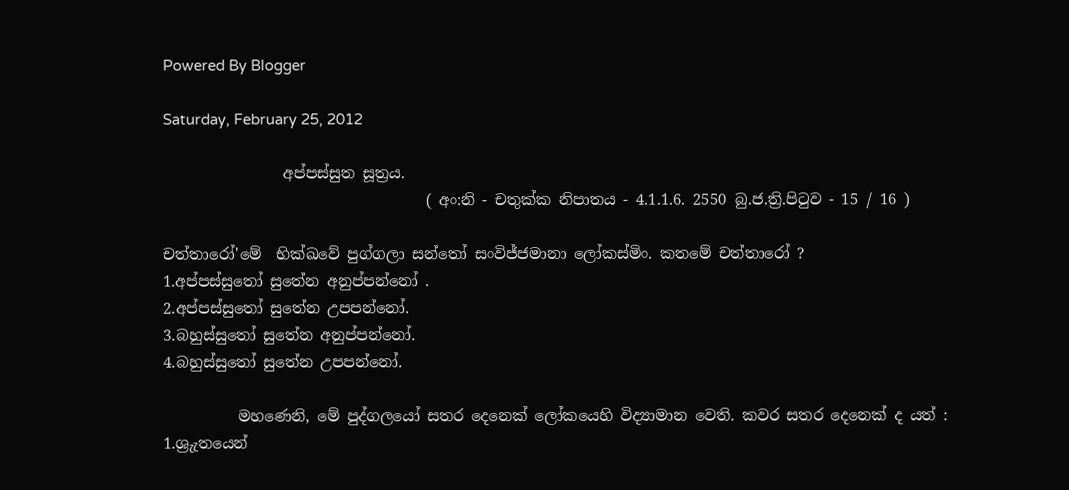Powered By Blogger

Saturday, February 25, 2012

                අප්පස්සුත සූත්‍රය.
                                   ( අං:නි - චතුක්ක නිපාතය - 4.1.1.6. 2550 බු.ජ.ත්‍රි.පිටුව - 15 / 16 )

චත්තාරෝ'මේ  භික්ඛවේ පුග්ගලා සන්තෝ සංවිජ්ජමානා ලෝකස්මිං. කතමේ චත්තාරෝ ?
1.අප්පස්සුතෝ සුතේන අනුප්පන්නෝ .
2.අප්පස්සුතෝ සුතේන උපපන්නෝ.
3.බහුස්සුතෝ සුතේන අනුප්පන්නෝ.
4.බහුස්සුතෝ සුතේන උපපන්නෝ.

          මහණෙනි, මේ පුද්ගලයෝ සතර දෙනෙක් ලෝකයෙහි විද්‍යාමාන වෙති. කවර සතර දෙනෙක් ද යත් :
1.ශ්‍රුැතයෙන්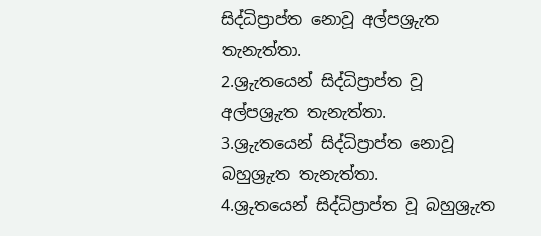සිද්ධිප්‍රාප්ත නොවූ අල්පශ්‍රුැත තැනැත්තා.
2.ශ්‍රුැතයෙන් සිද්ධිප්‍රාප්ත වූ අල්පශ්‍රුැත තැනැත්තා.
3.ශ්‍රුැතයෙන් සිද්ධිප්‍රාප්ත නොවූ බහුශ්‍රුැත තැනැත්තා.
4.ශ්‍රුතයෙන් සිද්ධිප්‍රාප්ත වූ බහුශ්‍රුැත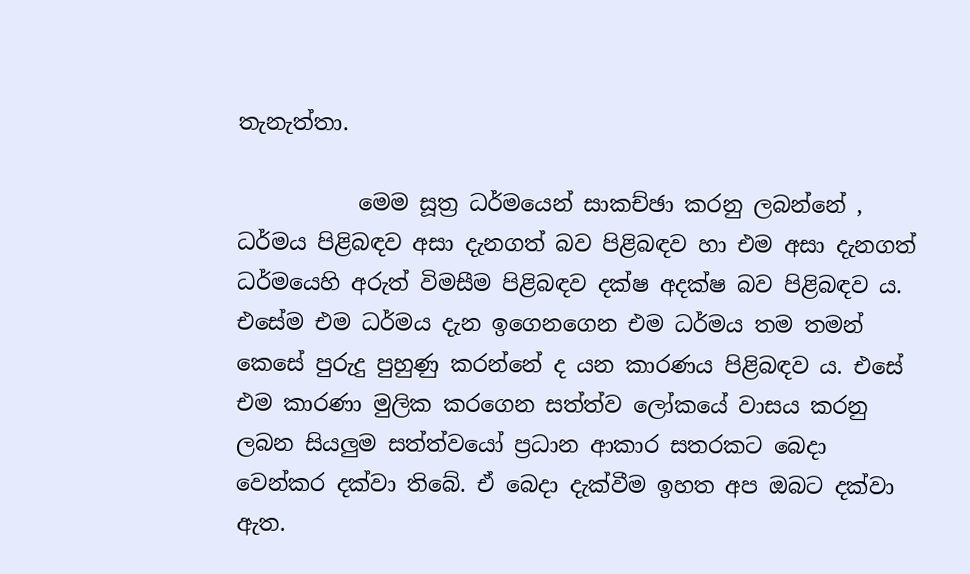තැනැත්තා.

           මෙම සූත්‍ර ධර්මයෙන් සාකච්ඡා කරනු ලබන්නේ , ධර්මය පිළිබඳව අසා දැනගත් බව පිළිබඳව හා එම අසා දැනගත් ධර්මයෙහි අරුත් විමසීම පිළිබඳව දක්ෂ අදක්ෂ බව පිළිබඳව ය. එසේම එම ධර්මය දැන ඉගෙනගෙන එම ධර්මය තම තමන් කෙසේ පුරුදු පුහුණු කරන්නේ ද යන කාරණය පිළිබඳව ය. එසේ එම කාරණා මුලික කරගෙන සත්ත්ව ලෝකයේ වාසය කරනු ලබන සියලුම සත්ත්වයෝ ප්‍රධාන ආකාර සතරකට බෙදා වෙන්කර දක්වා තිබේ. ඒ බෙදා දැක්වීම ඉහත අප ඔබට දක්වා ඇත.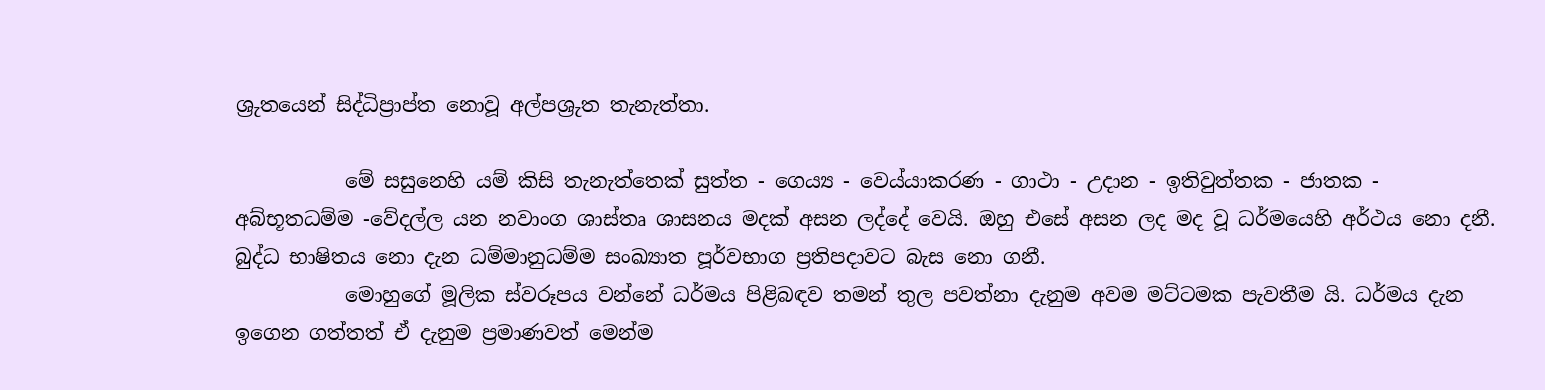ශ්‍රුතයෙන් සිද්ධිප්‍රාප්ත නොවූ අල්පශ්‍රුත තැනැත්තා.

           මේ සසුනෙහි යම් කිසි තැනැත්තෙක් සුත්ත - ගෙය්‍ය - වෙය්යාකරණ - ගාථා - උදාන - ඉතිවුත්තක - ජාතක - අබ්භූතධම්ම -වේදල්ල යන නවාංග ශාස්තෘ ශාසනය මදක් අසන ලද්දේ වෙයි. ඔහු එසේ අසන ලද මද වූ ධර්මයෙහි අර්ථය නො දනී. බුද්ධ භාෂිතය නො දැන ධම්මානුධම්ම සංඛ්‍යාත පූර්වභාග ප්‍රතිපදාවට බැස නො ගනී.
           මොහුගේ මූලික ස්වරූපය වන්නේ ධර්මය පිළිබඳව තමන් තුල පවත්නා දැනුම අවම මට්ටමක පැවතීම යි. ධර්මය දැන ඉගෙන ගත්තත් ඒ දැනුම ප්‍රමාණවත් මෙන්ම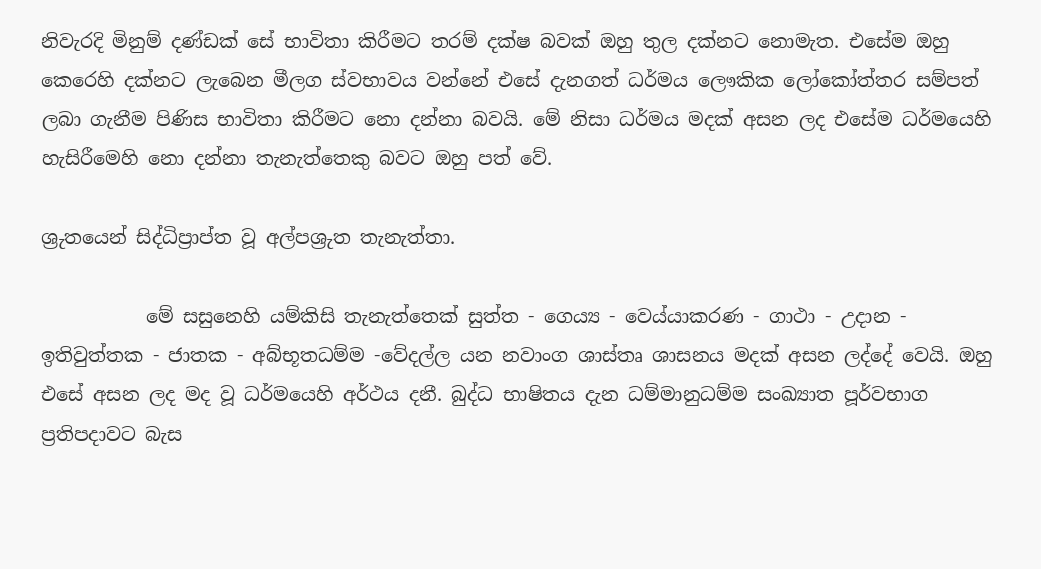නිවැරදි මිනුම් දණ්ඩක් සේ භාවිතා කිරීමට තරම් දක්ෂ බවක් ඔහු තුල දක්නට නොමැත. එසේම ඔහු කෙරෙහි දක්නට ලැබෙන මීලග ස්වභාවය වන්නේ එසේ දැනගත් ධර්මය ලෞකික ලෝකෝත්තර සම්පත් ලබා ගැනීම පිණිස භාවිතා කිරීමට නො දන්නා බවයි. මේ නිසා ධර්මය මදක් අසන ලද එසේම ධර්මයෙහි හැසිරීමෙහි නො දන්නා තැනැත්තෙකු බවට ඔහු පත් වේ.

ශ්‍රුතයෙන් සිද්ධිප්‍රාප්ත වූ අල්පශ්‍රුත තැනැත්තා.

           මේ සසුනෙහි යම්කිසි තැනැත්තෙක් සුත්ත - ගෙය්‍ය - වෙය්යාකරණ - ගාථා - උදාන - ඉතිවුත්තක - ජාතක - අබ්භූතධම්ම -වේදල්ල යන නවාංග ශාස්තෘ ශාසනය මදක් අසන ලද්දේ වෙයි. ඔහු එසේ අසන ලද මද වූ ධර්මයෙහි අර්ථය දනී. බුද්ධ භාෂිතය දැන ධම්මානුධම්ම සංඛ්‍යාත පූර්වභාග ප්‍රතිපදාවට බැස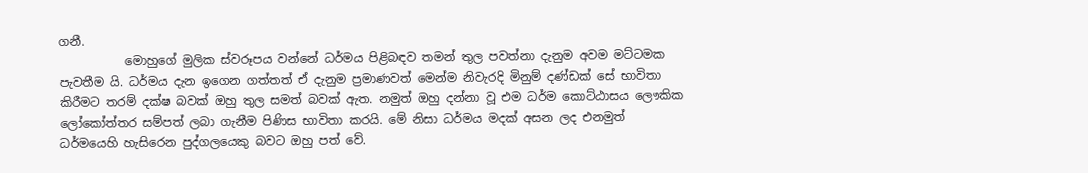ගනී.
           මොහුගේ මුලික ස්වරූපය වන්නේ ධර්මය පිළිබඳව තමන් තුල පවත්නා දැනුම අවම මට්ටමක පැවතීම යි. ධර්මය දැන ඉගෙන ගත්තත් ඒ දැනුම ප්‍රමාණවත් මෙන්ම නිවැරදි මිනුම් දණ්ඩක් සේ භාවිතා කිරීමට තරම් දක්ෂ බවක් ඔහු තුල සමත් බවක් ඇත. නමුත් ඔහු දන්නා වූ එම ධර්ම කොට්ඨාසය ලෞකික ලෝකෝත්තර සම්පත් ලබා ගැනීම පිණිස භාවිතා කරයි. මේ නිසා ධර්මය මදක් අසන ලද එනමුත් ධර්මයෙහි හැසිරෙන පුද්ගලයෙකු බවට ඔහු පත් වේ.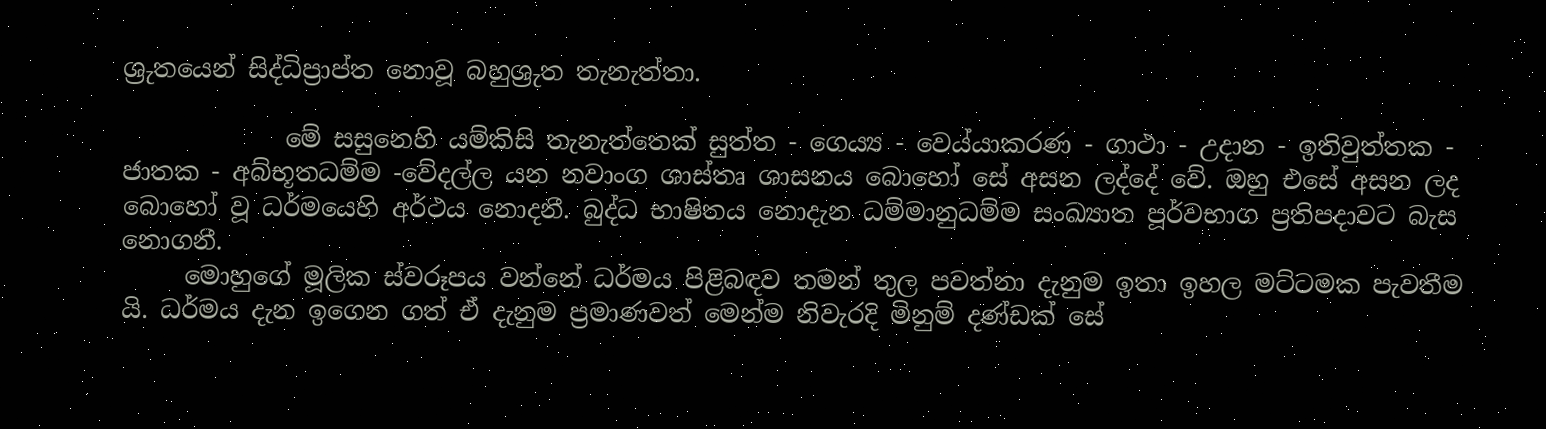ශ්‍රුතයෙන් සිද්ධිප්‍රාප්ත නොවූ බහුශ්‍රුත තැනැත්තා.

             මේ සසුනෙහි යම්කිසි තැනැත්තෙක් සුත්ත - ගෙය්‍ය - වෙය්යාකරණ - ගාථා - උදාන - ඉතිවුත්තක - ජාතක - අබ්භූතධම්ම -වේදල්ල යන නවාංග ශාස්තෘ ශාසනය බොහෝ සේ අසන ලද්දේ වේ. ඔහු එසේ අසන ලද බොහෝ වූ ධර්මයෙහි අර්ථය නොදනී. බුද්ධ භාෂිතය නොදැන ධම්මානුධම්ම සංඛ්‍යාත පූර්වභාග ප්‍රතිපදාවට බැස නොගනී.
     මොහුගේ මූලික ස්වරූපය වන්නේ ධර්මය පිළිබඳව තමන් තුල පවත්නා දැනුම ඉතා ඉහල මට්ටමක පැවතීම යි. ධර්මය දැන ඉගෙන ගත් ඒ දැනුම ප්‍රමාණවත් මෙන්ම නිවැරදි මිනුම් දණ්ඩක් සේ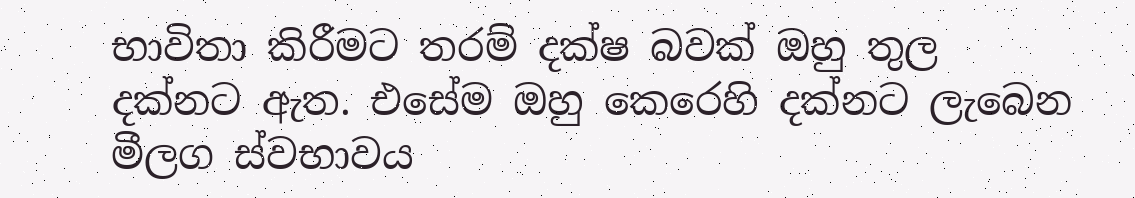භාවිතා කිරීමට තරම් දක්ෂ බවක් ඔහු තුල දක්නට ඇත. එසේම ඔහු කෙරෙහි දක්නට ලැබෙන මීලග ස්වභාවය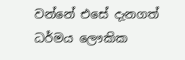වන්නේ එසේ දැනගත් ධර්මය ලෞකික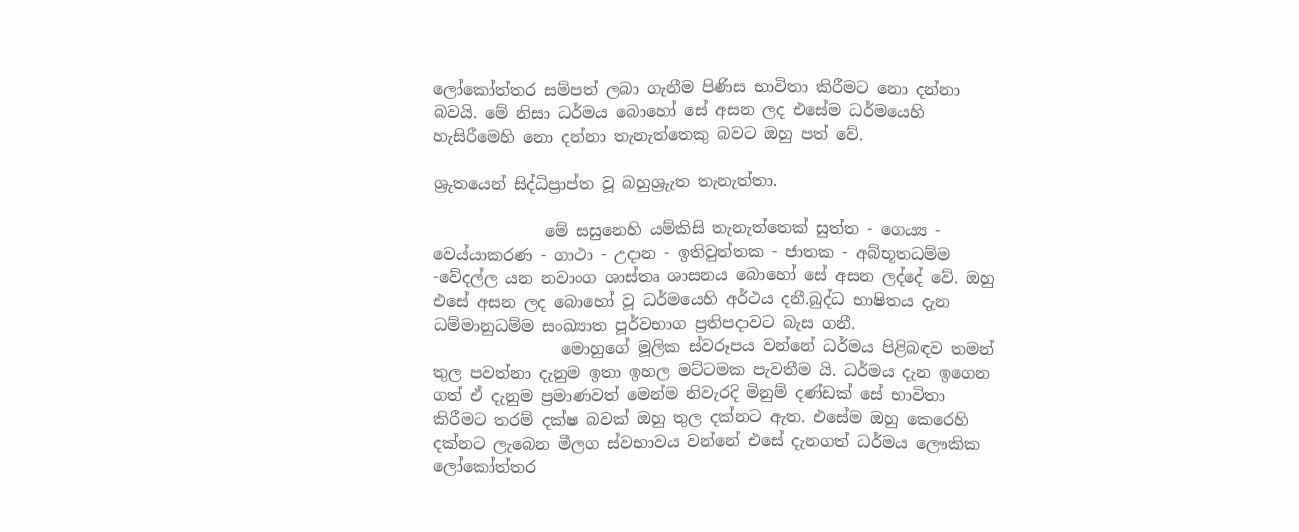ලෝකෝත්තර සම්පත් ලබා ගැනීම පිණිස භාවිතා කිරීමට නො දන්නා බවයි. මේ නිසා ධර්මය බොහෝ සේ අසන ලද එසේම ධර්මයෙහි හැසිරීමෙහි නො දන්නා තැනැත්තෙකු බවට ඔහු පත් වේ.

ශ්‍රුතයෙන් සිද්ධිප්‍රාප්ත වූ බහුශ්‍රුැත තැනැත්තා.

              මේ සසුනෙහි යම්කිසි තැනැත්තෙක් සුත්ත - ගෙය්‍ය - වෙය්යාකරණ - ගාථා - උදාන - ඉතිවුත්තක - ජාතක - අබ්භූතධම්ම -වේදල්ල යන නවාංග ශාස්තෘ ශාසනය බොහෝ සේ අසන ලද්දේ වේ. ඔහු එසේ අසන ලද බොහෝ වූ ධර්මයෙහි අර්ථය දනී.බුද්ධ භාෂිතය දැන ධම්මානුධම්ම සංඛ්‍යාත පූර්වභාග ප්‍රතිපදාවට බැස ගනී.
                මොහුගේ මූලික ස්වරූපය වන්නේ ධර්මය පිළිබඳව තමන් තුල පවත්නා දැනුම ඉතා ඉහල මට්ටමක පැවතීම යි. ධර්මය දැන ඉගෙන ගත් ඒ දැනුම ප්‍රමාණවත් මෙන්ම නිවැරදි මිනුම් දණ්ඩක් සේ භාවිතා කිරීමට තරම් දක්ෂ බවක් ඔහු තුල දක්නට ඇත. එසේම ඔහු කෙරෙහි දක්නට ලැබෙන මීලග ස්වභාවය වන්නේ එසේ දැනගත් ධර්මය ලෞකික ලෝකෝත්තර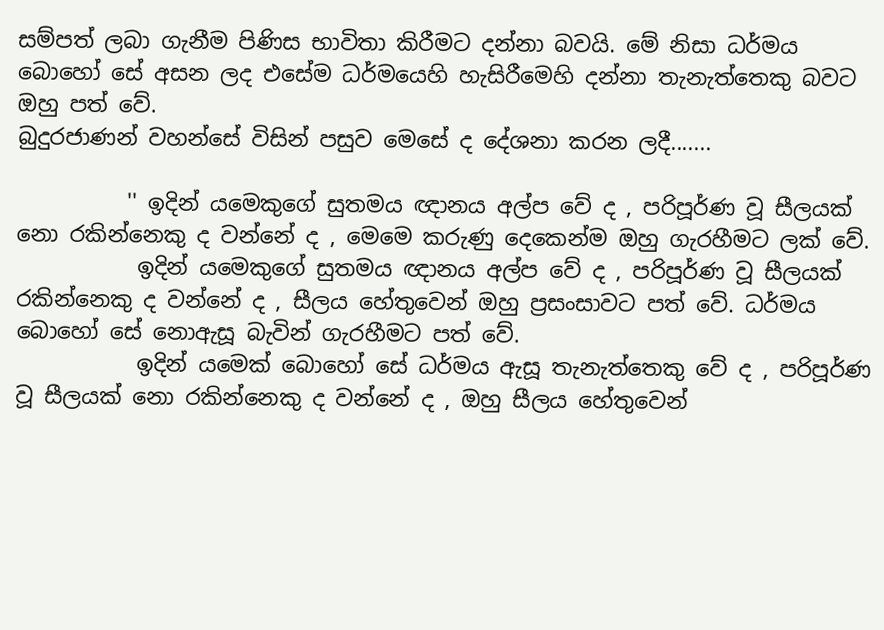සම්පත් ලබා ගැනීම පිණිස භාවිතා කිරීමට දන්නා බවයි. මේ නිසා ධර්මය බොහෝ සේ අසන ලද එසේම ධර්මයෙහි හැසිරීමෙහි දන්නා තැනැත්තෙකු බවට ඔහු පත් වේ.
බුදුරජාණන් වහන්සේ විසින් පසුව මෙසේ ද දේශනා කරන ලදී.......

          '' ඉදින් යමෙකුගේ සුතමය ඥානය අල්ප වේ ද , පරිපූර්ණ වූ සීලයක් නො රකින්නෙකු ද වන්නේ ද , මෙමෙ කරුණු දෙකෙන්ම ඔහු ගැරහීමට ලක් වේ.
           ඉදින් යමෙකුගේ සුතමය ඥානය අල්ප වේ ද , පරිපූර්ණ වූ සීලයක් රකින්නෙකු ද වන්නේ ද , සීලය හේතුවෙන් ඔහු ප්‍රසංසාවට පත් වේ. ධර්මය බොහෝ සේ නොඇසූ බැවින් ගැරහීමට පත් වේ.
           ඉදින් යමෙක් බොහෝ සේ ධර්මය ඇසූ තැනැත්තෙකු වේ ද , පරිපූර්ණ වූ සීලයක් නො රකින්නෙකු ද වන්නේ ද , ඔහු සීලය හේතුවෙන්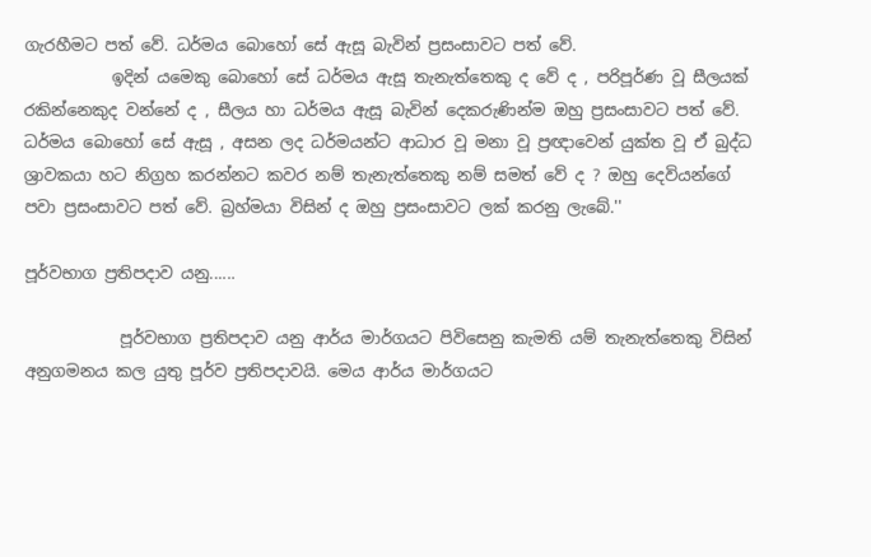ගැරහීමට පත් වේ. ධර්මය බොහෝ සේ ඇසූ බැවින් ප්‍රසංසාවට පත් වේ.
           ඉදින් යමෙකු බොහෝ සේ ධර්මය ඇසූ තැනැත්තෙකු ද වේ ද , පරිපූර්ණ වූ සීලයක් රකින්නෙකුද වන්නේ ද , සීලය හා ධර්මය ඇසූ බැවින් දෙකරුණින්ම ඔහු ප්‍රසංසාවට පත් වේ.
ධර්මය බොහෝ සේ ඇසූ , අසන ලද ධර්මයන්ට ආධාර වූ මනා වූ ප්‍රඥාවෙන් යුක්ත වූ ඒ බුද්ධ ශ්‍රාවකයා හට නිග්‍රහ කරන්නට කවර නම් තැනැත්තෙකු නම් සමත් වේ ද ? ඔහු දෙවියන්ගේ පවා ප්‍රසංසාවට පත් වේ. බ්‍රහ්මයා විසින් ද ඔහු ප්‍රසංසාවට ලක් කරනු ලැබේ.''

පූර්වභාග ප්‍රතිපදාව යනු......

            පූර්වභාග ප්‍රතිපදාව යනු ආර්ය මාර්ගයට පිවිසෙනු කැමති යම් තැනැත්තෙකු විසින් අනුගමනය කල යුතු පූර්ව ප්‍රතිපදාවයි. මෙය ආර්ය මාර්ගයට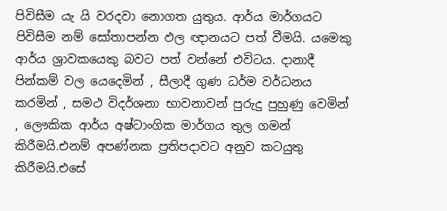පිවිසීම යැ යි වරදවා නොගත යුතුය. ආර්ය මාර්ගයට පිවිසීම නම් සෝතාපන්න ඵල ඥානයට පත් වීමයි. යමෙකු ආර්ය ශ්‍රාවකයෙකු බවට පත් වන්නේ එවිටය. දානාදී පින්කම් වල යෙදෙමින් , සීලාදී ගුණ ධර්ම වර්ධනය කරමින් , සමථ විදර්ශනා භාවනාවන් පුරුදු පුහුණු වෙමින් , ලෞකික ආර්ය අෂ්ටාංගික මාර්ගය තුල ගමන් කිරීමයි.එනම් අපණ්නක ප්‍රතිපදාවට අනුව කටයුතු කිරීමයි.එසේ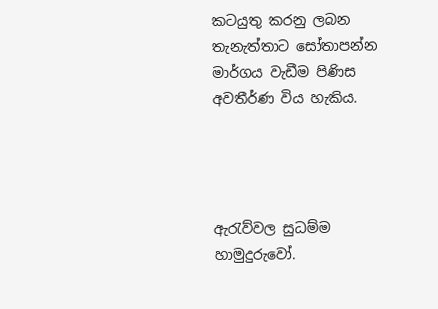කටයුතු කරනු ලබන තැනැත්තාට සෝතාපන්න මාර්ගය වැඩීම පිණිස අවතීර්ණ විය හැකිය.




ඇරැව්වල සුධම්ම හාමුදුරුවෝ.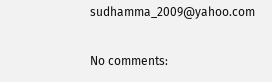sudhamma_2009@yahoo.com

No comments: